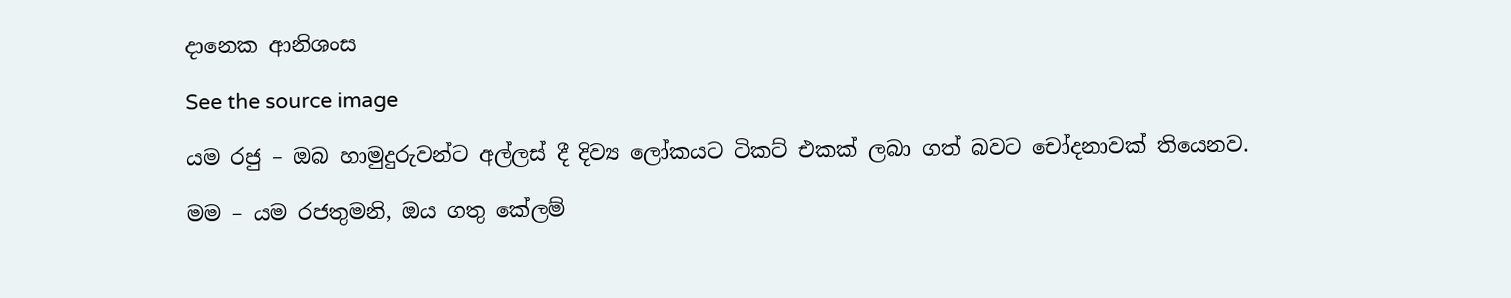දානෙක ආනිශංස

See the source image

යම රජු – ඔබ හාමුදුරුවන්ට අල්ලස් දී දිව්‍ය ලෝකයට ටිකට් එකක් ලබා ගත් බවට චෝදනාවක් තියෙනව.

මම – යම රජතුමනි, ඔය ගතු කේලම්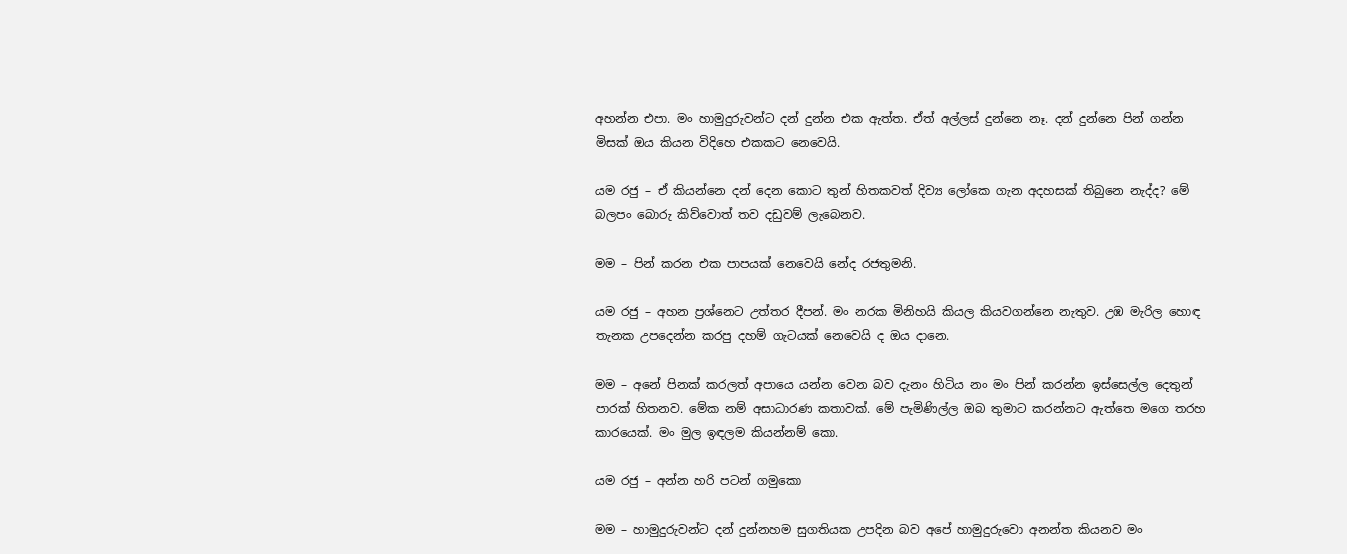අහන්න එපා. මං හාමුදුරුවන්ට දන් දුන්න එක ඇත්ත. ඒත් අල්ලස් දුන්නෙ නෑ. දන් දුන්නෙ පින් ගන්න මිසක් ඔය කියන විදිහෙ එකකට නෙවෙයි.

යම රජු – ඒ කියන්නෙ දන් දෙන කොට තුන් හිතකවත් දිව්‍ය ලෝකෙ ගැන අදහසක් තිබුනෙ නැද්ද? මේ බලපං බොරු කිව්වොත් තව දඩුවම් ලැබෙනව.

මම – පින් කරන එක පාපයක් නෙවෙයි නේද රජතුමනි.

යම රජු – අහන ප්‍රශ්නෙට උත්තර දීපන්. මං නරක මිනිහයි කියල කියවගන්නෙ නැතුව. උඹ මැරිල හොඳ තැනක උපදෙන්න කරපු දහම් ගැටයක් නෙවෙයි ද ඔය දානෙ.

මම – අනේ පිනක් කරලත් අපායෙ යන්න වෙන බව දැනං හිටිය නං මං පින් කරන්න ඉස්සෙල්ල දෙතුන් පාරක් හිතනව. මේක නම් අසාධාරණ කතාවක්. මේ පැමිණිල්ල ඔබ තුමාට කරන්නට ඇත්තෙ මගෙ තරහ කාරයෙක්. මං මුල ඉඳලම කියන්නම් කො.

යම රජු – අන්න හරි පටන් ගමුකො

මම – හාමුදුරුවන්ට දන් දුන්නහම සුගතියක උපදින බව අපේ හාමුදුරුවො අනන්ත කියනව මං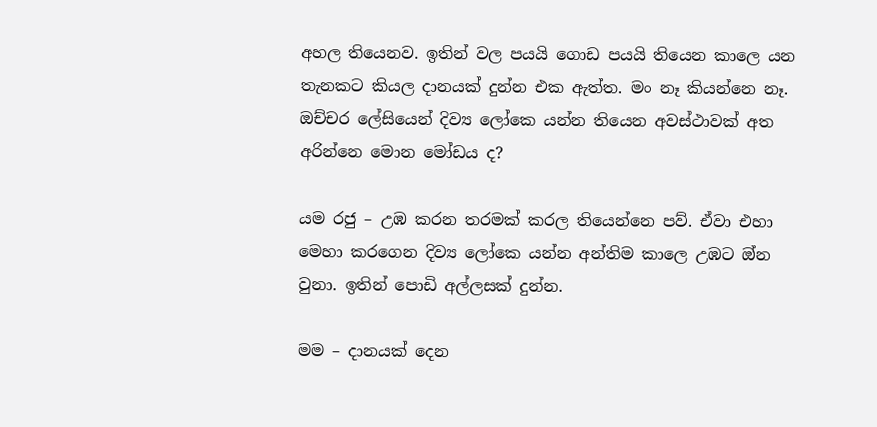අහල තියෙනව. ඉතින් වල පයයි ගොඩ පයයි තියෙන කාලෙ යන තැනකට කියල දානයක් දුන්න එක ඇත්ත. මං නෑ කියන්නෙ නෑ. ඔච්චර ලේසියෙන් දිව්‍ය ලෝකෙ යන්න තියෙන අවස්ථාවක් අත අරින්නෙ මොන මෝඩය ද?

යම රජු – උඹ කරන තරමක් කරල තියෙන්නෙ පව්. ඒවා එහා මෙහා කරගෙන දිව්‍ය ලෝකෙ යන්න අන්තිම කාලෙ උඹට ඔ්න වුනා. ඉතින් පොඩි අල්ලසක් දුන්න.

මම – දානයක් දෙන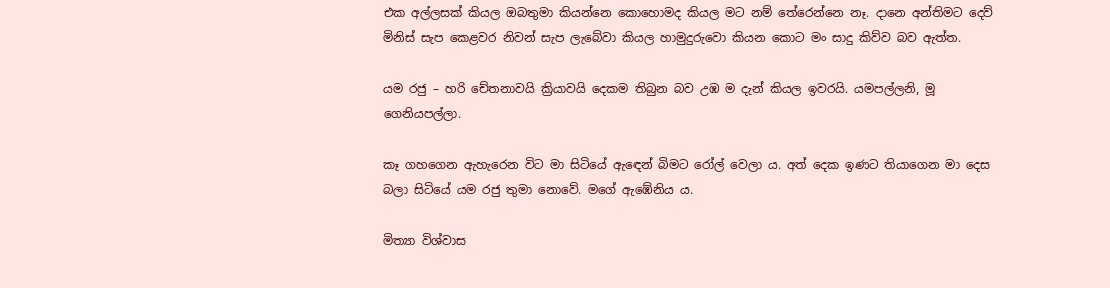එක අල්ලසක් කියල ඔබතුමා කියන්නෙ කොහොමද කියල මට නම් තේරෙන්නෙ නෑ. දානෙ අන්තිමට දෙව් මිනිස් සැප කෙළවර නිවන් සැප ලැබේවා කියල හාමුදුරුවො කියන කොට මං සාදු කිව්ව බව ඇත්ත.

යම රජු – හරි චේතනාවයි ක්‍රියාවයි දෙකම තිබුන බව උඹ ම දැන් කියල ඉවරයි. යමපල්ලනි, මූ ගෙනියපල්ලා.

කෑ ගහ‌ගෙන ඇහැරෙන විට මා සිටියේ ඇඳෙන් බිමට රෝල් වෙලා ය. අත් දෙක ඉණට තියාගෙන මා දෙස බලා සිටියේ යම රජු තුමා නොවේ. මගේ ඇඹේනිය ය.

මිත්‍යා විශ්වාස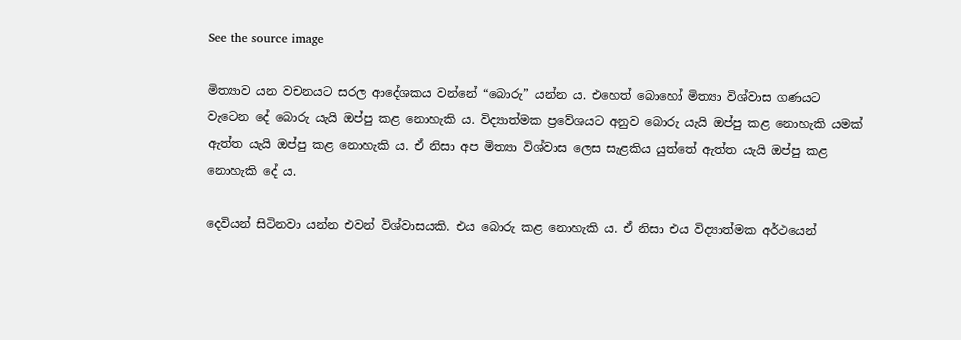See the source image

මිත්‍යාව යන වචනයට සරල ආදේශකය වන්නේ “බොරු” යන්න ය. එහෙත් බොහෝ මිත්‍යා විශ්වාස ගණයට වැටෙන දේ බොරු යැයි ඔප්පු කළ නොහැකි ය. විද්‍යාත්මක ප්‍රවේශයට අනුව බොරු යැයි ඔප්පු කළ නොහැකි යමක් ඇත්ත යැයි ඔප්පු කළ නොහැකි ය. ඒ නිසා අප මිත්‍යා විශ්වාස ලෙස සැළකිය යුත්තේ ඇත්ත යැයි ඔප්පු කළ නොහැකි දේ ය.

දෙවියන් සිටිනවා යන්න එවන් විශ්වාසයකි. එය බොරු කළ නොහැකි ය. ඒ නිසා එය විද්‍යාත්මක අර්ථයෙන්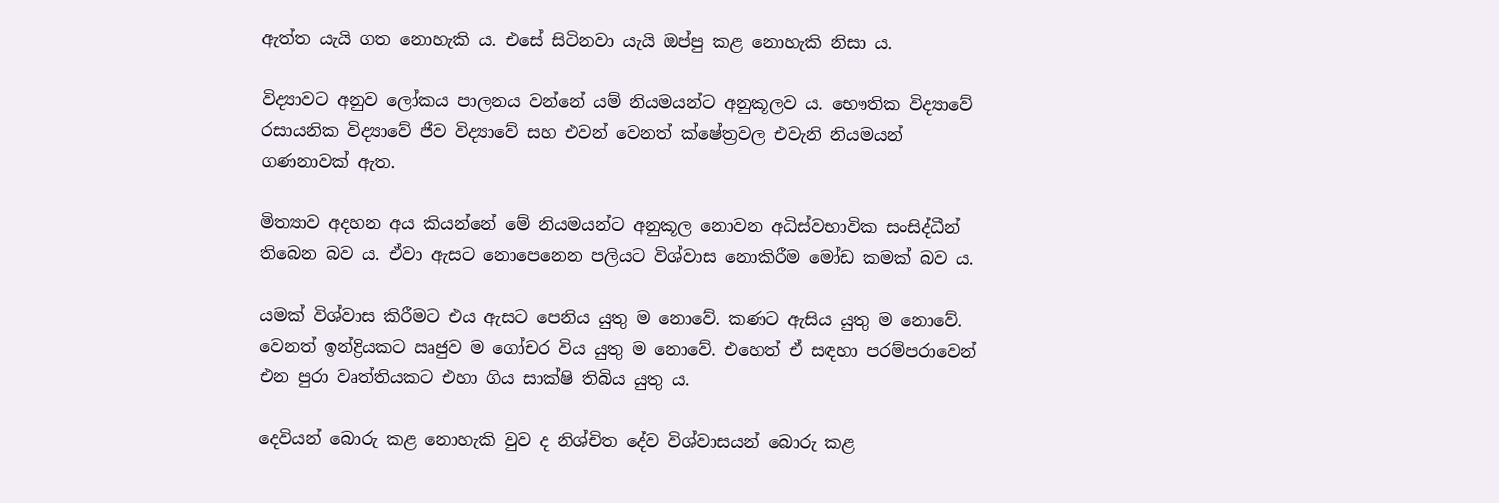ඇත්ත යැයි ගත නොහැකි ය. එසේ සිටිනවා යැයි ඔප්පු කළ නොහැකි නිසා ය.

විද්‍යාවට අනුව ලෝකය පාලනය වන්නේ යම් නියමයන්ට අනුකූලව ය. භෞතික විද්‍යාවේ රසායනික විද්‍යාවේ ජීව විද්‍යාවේ සහ එවන් වෙනත් ක්ෂේත්‍රවල එවැනි නියමයන් ගණනාවක් ඇත.

මිත්‍යාව අදහන අය කියන්නේ මේ නියමයන්ට අනුකූල නොවන අධිස්වභාවික සංසිද්ධීන් තිබෙන බව ය. ඒවා ඇසට නොපෙනෙන පලියට විශ්වාස නොකිරීම මෝඩ කමක් බව ය.

යමක් විශ්වාස කිරීමට එය ඇසට පෙනිය යුතු ම නොවේ. කණට ඇසිය යුතු ම නොවේ. වෙනත් ඉන්ද්‍රියකට ඍජුව ම ගෝචර විය යුතු ම නොවේ. එහෙත් ඒ සඳහා පරම්පරාවෙන් එන පුරා වෘත්තියකට එහා ගිය සාක්ෂි තිබිය යුතු ය.

දෙවියන් බොරු කළ නොහැකි වුව ද නිශ්චිත දේව විශ්වාසයන් බොරු කළ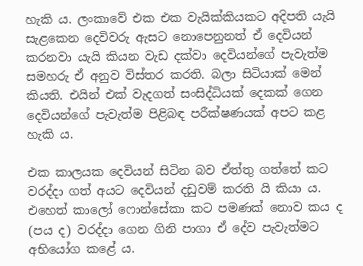හැකි ය. ලංකාවේ එක එක වැයික්කියකට අදිපති යැයි සැළකෙන දෙවිවරු ඇසට නොපෙනුනත් ඒ දෙවියන් කරනවා යැයි කියන වැඩ දක්වා දෙවියන්ගේ පැවැත්ම සමහරු ඒ අනුව විස්තර කරති. බලා සිටියාක් මෙන් කියති. එයින් එක් වැදගත් සංසිද්ධියක් දෙකක් ගෙන දෙවියන්ගේ පැවැත්ම පිළිබඳ පරීක්ෂණයක් අපට කළ හැකි ය.

එක කාලයක දෙවියන් සිටින බව ඒත්තු ගත්තේ කට වරද්දා ගත් අයට දෙවියන් දඩුවම් කරති යි කියා ය. එහෙත් කාලෝ ෆොන්සේකා කට පමණක් නොව කය ද (පය ද) වරද්දා ගෙන ගිනි පාගා ඒ දේව පැවැත්මට අභියෝග කළේ ය.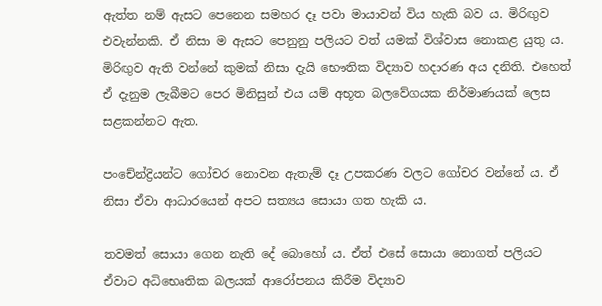ඇත්ත නම් ඇසට පෙනෙන සමහර දෑ පවා මායාවන් විය හැකි බව ය. මිරිඟුව එවැන්නකි. ඒ නිසා ම ඇසට පෙනුනු පලියට වත් යමක් විශ්වාස නොකළ යුතු ය. මිරිඟුව ඇති වන්නේ කුමක් නිසා දැයි භෞතික විද්‍යාව හදාරණ අය දනිති. එහෙත් ඒ දැනුම ලැබීමට පෙර මිනිසුන් එය යම් අභූත බලවේගයක නිර්මාණයක් ලෙස සළකන්නට ඇත.

පංචේන්ද්‍රියන්ට ගෝචර නොවන ඇතැම් දෑ උපකරණ වලට ගෝචර වන්නේ ය. ඒ නිසා ඒවා ආධාරයෙන් අපට සත්‍යය සොයා ගත හැකි ය.

තවමත් සොයා ගෙන නැති දේ බොහෝ ය. ඒත් එසේ සොයා නොගත් පලියට ඒවාට අධිභෙෘතික බලයක් ආරෝපනය කිරීම විද්‍යාව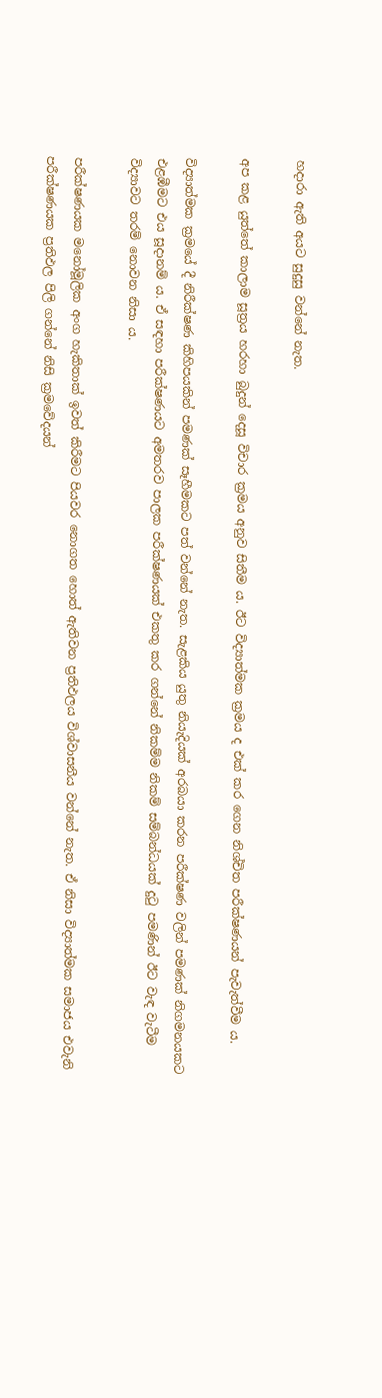හදාරා ඇති අයට සුදුසු වන්නේ නැත.

අප කළ යුත්තේ කාලාම සූත්‍රය හරහා බුදුන් දෙසූ විචාර ක්‍රමය අනුව සිතීම ය. ඊට විද්‍යාත්මක ක්‍රමය ද එක් කර ගෙන නිශ්චිත පරීක්ෂණයන් පැවැත්වීම ය.

විද්‍යාත්මක ක්‍රමයේ දී නිරීක්ෂණ කිහිපයකින් පමණක් සෑහීමකට පත් වන්නේ නැත. සැළකිය යුතු නියැදියක් අරබයා කරන පරීක්ෂණ වලින් පමණක් නිගමනයකට එළඹීමට එය සූදානම් ය. ඒ සඳහා පරීක්ෂණයට අමතරව පාලක පරීක්ෂණයක් එකතු කර ගන්නේ නිකම්ම නිකම් සම්බන්ධයක් දුටු පමණින් ඊට වැඳ වැටීම විද්‍යාවට තරම් නොවන නිසා ය.

පරීක්ෂණයක මනෝමූලික අංග හැකිතාක් ඉවත් කිරීමට පියවර නොගත හොත් ඇතිවන ප්‍රතිඵලය විශ්වාසනීය වන්නේ නැත. ඒ නිසා විද්‍යාත්මක සමාජය එවැනි පරීක්ෂණයක ප්‍රතිඵල පිලි ගන්නේ නිසි ක්‍රමවේදයන්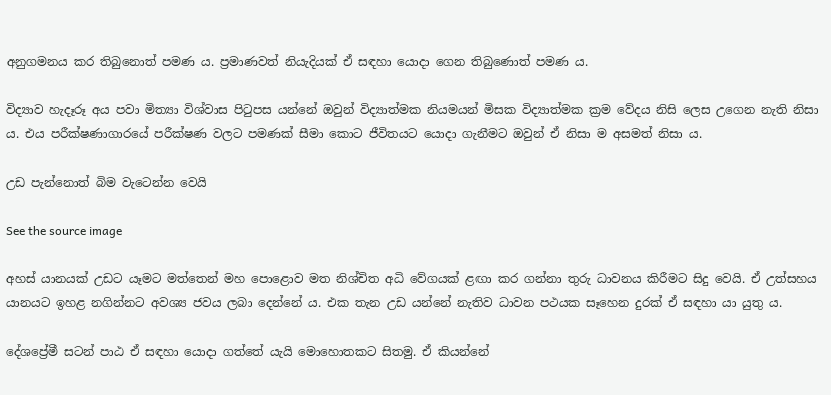අනුගමනය කර තිබුනොත් පමණ ය. ප්‍රමාණවත් නියැදියක් ඒ සඳහා යොදා ගෙන තිබුණොත් පමණ ය.

විද්‍යාව හැදෑරූ අය පවා මිත්‍යා විශ්වාස පිටුපස යන්නේ ඔවුන් විද්‍යාත්මක නියමයන් මිසක විද්‍යාත්මක ක්‍රම වේදය නිසි ලෙස උගෙන නැති නිසා ය. එය පරීක්ෂණාගාරයේ පරීක්ෂණ වලට පමණක් සීමා කොට ජීවිතයට යොදා ගැනීමට ඔවුන් ඒ නිසා ම අසමත් නිසා ය.

උඩ පැන්නොත් බිම වැටෙන්න වෙයි

See the source image

අහස් යානයක් උඩට යෑමට මත්තෙන් මහ පොළොව මත නිශ්චිත අධි වේගයක් ළඟා කර ගන්නා තුරු ධාවනය කිරීමට සිදු වෙයි. ඒ උත්සහය යානයට ඉහළ නගින්නට අවශ්‍ය ජවය ලබා දෙන්නේ ය. එක තැන උඩ යන්නේ නැතිව ධාවන පථයක සෑහෙන දුරක් ඒ සඳහා යා යුතු ය.

දේශප්‍රේමී සටන් පාඨ ඒ සඳහා යොදා ගත්තේ යැයි මොහොතකට සිතමු. ඒ කියන්නේ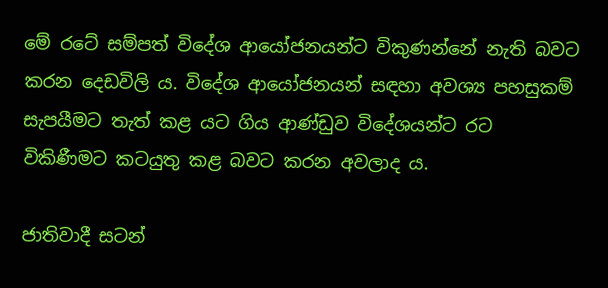මේ රටේ සම්පත් විදේශ ආයෝජනයන්ට විකුණන්නේ නැති බවට කරන දෙඩවිලි ය. විදේශ ආයෝජනයන් සඳහා අවශ්‍ය පහසුකම් සැපයීමට තැත් කළ යට ගිය ආණ්ඩුව විදේශයන්ට රට විකිණීමට කටයුතු කළ බවට කරන අවලාද ය.

ජාතිවාදී සටන්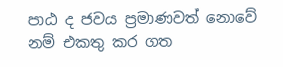පාඨ ද ජවය ප්‍රමාණවත් නොවේ නම් එකතු කර ගත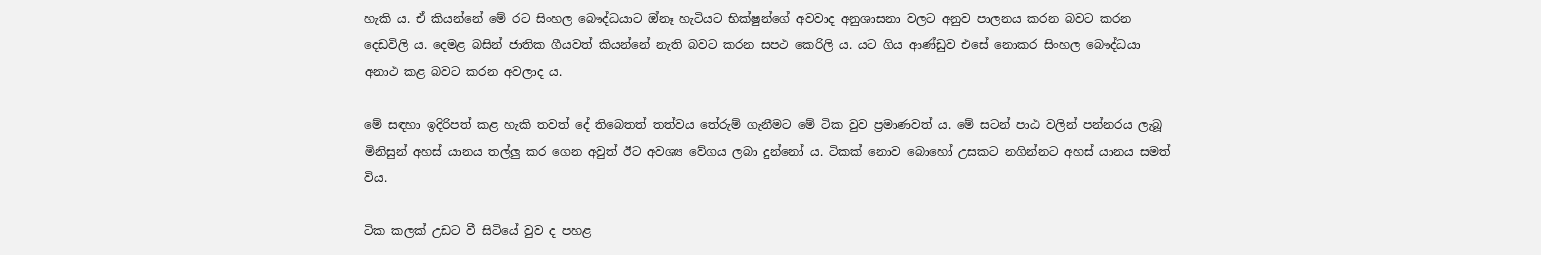හැකි ය. ඒ කියන්නේ මේ රට සිංහල බෞද්ධයාට ඔ්නෑ හැටියට භික්ෂුන්ගේ අවවාද අනුශාසනා වලට අනුව පාලනය කරන බවට කරන දෙඩවිලි ය. දෙමළ බසින් ජාතික ගීයවත් කියන්නේ නැති බවට කරන සපථ කෙරිලි ය. යට ගිය ආණ්ඩුව එසේ නොකර සිංහල බෞද්ධයා අනාථ කළ බවට කරන අවලාද ය.

මේ සඳහා ඉදිරිපත් කළ හැකි තවත් දේ තිබෙතත් තත්වය තේරුම් ගැනීමට මේ ටික වුව ප්‍රමාණවත් ය. මේ සටන් පාඨ වලින් පන්නරය ලැබූ මිනිසුන් අහස් යානය තල්ලු කර ගෙන අවුත් ඊට අවශ්‍ය වේගය ලබා දුන්නෝ ය. ටිකක් නොව බොහෝ උසකට නගින්නට අහස් යානය සමත් විය.

ටික කලක් උඩට වී සිටියේ වුව ද පහළ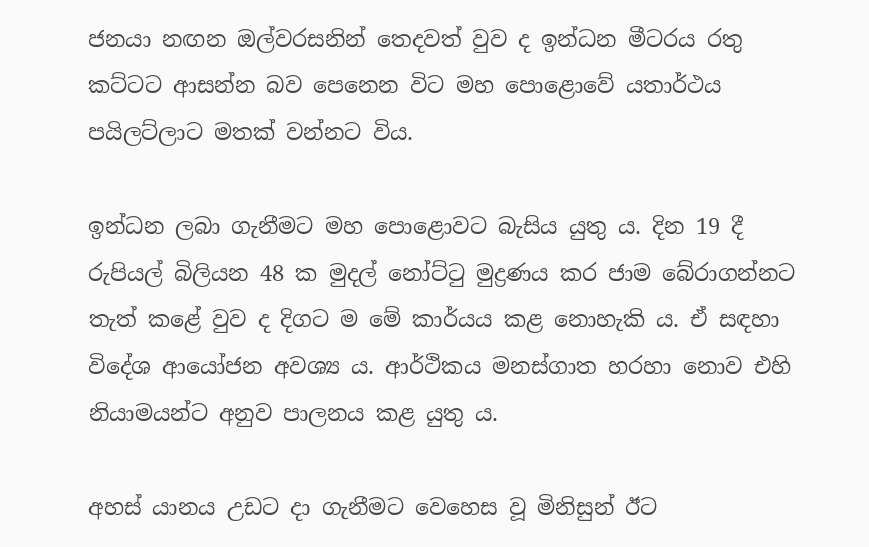ජනයා නඟන ඔල්වරසනින් තෙදවත් වුව ද ඉන්ධන මීටරය රතු කට්ටට ආසන්න බව පෙනෙන විට මහ පොළොවේ යතාර්ථය පයිලට්ලාට මතක් වන්නට විය.

ඉන්ධන ලබා ගැනීමට මහ පොළොවට බැසිය යුතු ය. දින 19 දී රුපියල් බිලියන 48 ක මුදල් නෝට්ටු මුද්‍රණය කර ජාම බේරාගන්නට තැත් කළේ වුව ද දිගට ම මේ කාර්යය කළ නොහැකි ය. ඒ සඳහා විදේශ ආයෝජන අවශ්‍ය ය. ආර්ථිකය මනස්ගාත හරහා නොව එහි නියාමයන්ට අනුව පාලනය කළ යුතු ය.

අහස් යානය උඩට දා ගැනීමට වෙහෙස වූ මිනිසුන් ඊට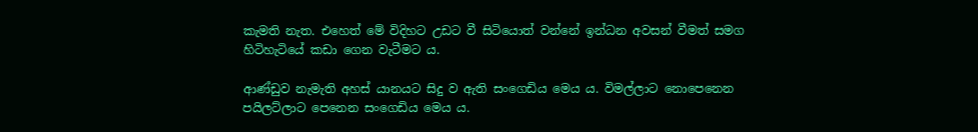කැමති නැත. එහෙත් මේ විදිහට උඩට වී සිටියොත් වන්නේ ඉන්ධන අවසන් වීමත් සමග හිටිහැටියේ කඩා ගෙන වැටීමට ය.

ආණ්ඩුව නැමැති අහස් යානයට සිදු ව ඇති සංගෙඩිය මෙය ය. විමල්ලාට නොපෙනෙන පයිලට්ලාට පෙනෙන සංගෙඩිය මෙය ය.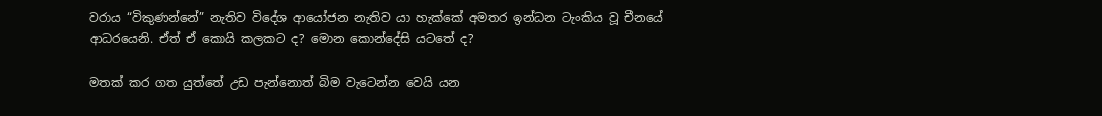වරාය “විකුණන්නේ” නැතිව විදේශ ආයෝජන නැතිව යා හැක්කේ අමතර ඉන්ධන ටැංකිය වූ චීනයේ ආධරයෙනි. ඒත් ඒ කොයි කලකට ද? මොන කොන්දේසි යටතේ ද?

මතක් කර ගත යුත්තේ උඩ පැන්නොත් බිම වැටෙන්න වෙයි යන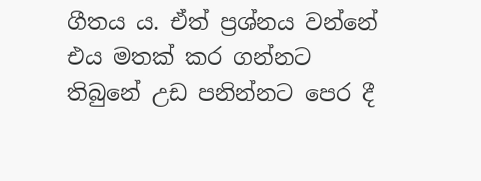ගීතය ය. ඒත් ප්‍රශ්නය වන්නේ එය මතක් කර ගන්නට තිබුනේ උඩ පනින්නට පෙර දී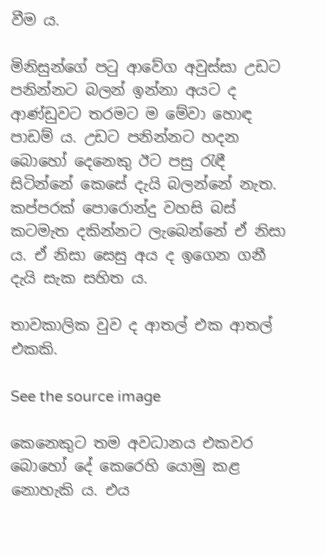වීම ය.

මිනිසුන්ගේ පටු ආවේග අවුස්සා උඩට පනින්නට බලන් ඉන්නා අයට ද ආණ්ඩුවට තරමට ම මේවා හොඳ පාඩම් ය. උඩට පනින්නට හදන බොහෝ දෙනෙකු ඊට පසු රැඳී සිටින්නේ කෙසේ දැයි බලන්නේ නැත. කප්පරක් පොරොන්දු වහසි බස් කටමැත දකින්නට ලැබෙන්නේ ඒ නිසා ය. ඒ නිසා සෙසු අය ද ඉගෙන ගනී දැයි සැක සහිත ය.

තාවකාලික වුව ද ආතල් එක ආතල් එකකි.

See the source image

කෙනෙකුට තම අවධානය එකවර බොහෝ දේ කෙරෙහි යොමු කළ නොහැකි ය. එය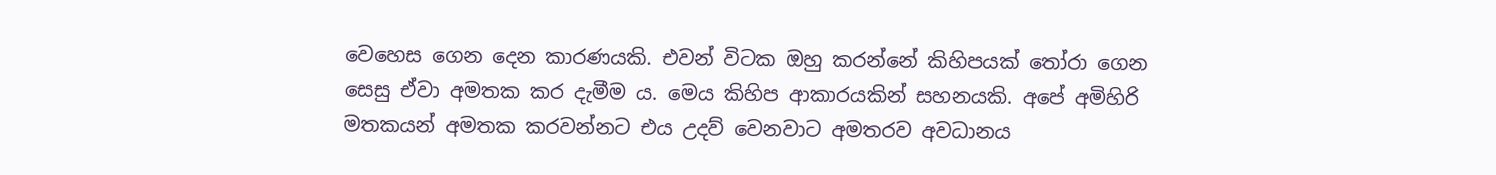වෙහෙස ගෙන දෙන කාරණයකි. එවන් විටක ඔහු කරන්නේ කිහිපයක් තෝරා ගෙන සෙසු ඒවා අමතක කර දැමීම ය. මෙය කිහිප ආකාරයකින් සහනයකි. අපේ අමිහිරි මතකයන් අමතක කරවන්නට එය උදව් වෙනවාට අමතරව අවධානය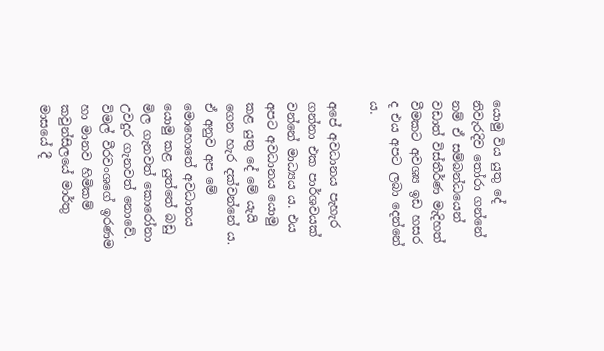යොමු විය යුතු දේ නිවැරදිව තෝරා ගන්නේ නම් ඒ සම්බන්ධයෙන් වඩාත් විස්තීර්ණ මැදිහත් වීමකට අවශ්‍ය ඉඩ හසර ද එය අපට ලබා දෙන්නේ ය.

අපේ අවධානය පැහැර ගන්නා එක පාර්ශවයක් වන්නේ මාධ්‍යය ය. එය අපට අවධානය යොමු කළ යුතු දේ මේ යැයි ගෙන හැර දක්වන්නේ ය. ඒ අනුව අප මේ මොහොතේ අවධානය යොමු කළ යුත්තේ බඩු මිල ගැනවත් කොරෝනා උවදුර ගැනවත් නොවේ. විමල් වීරවංශගේ ඉරණම හා මානව හිමිකම් කවුන්සිලයේ මාර්තු මාසයේ දී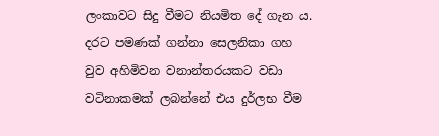ලංකාවට සිදු වීමට නියමිත දේ ගැන ය. දරට පමණක් ගන්නා සෙලනිකා ගහ වුව අහිමිවන වනාන්තරයකට වඩා වටිනාකමක් ලබන්නේ එය දුර්ලභ වීම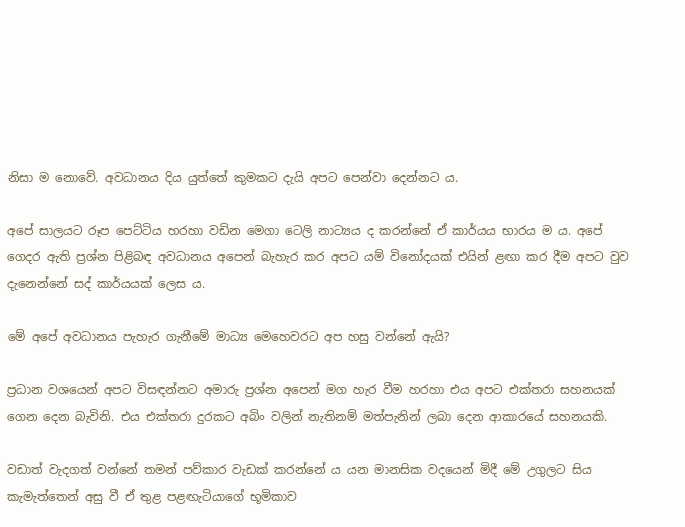නිසා ම නොවේ. අවධානය දිය යුත්තේ කුමකට දැයි අපට පෙන්වා දෙන්නට ය.

අපේ සාලයට රූප පෙට්ටිය හරහා වඩින මෙගා ටෙලි නාට්‍යය ද කරන්නේ ඒ කාර්යය භාරය ම ය. අපේ ගෙදර ඇති ප්‍රශ්න පිළිබඳ අවධානය අපෙන් බැහැර කර අපට යම් විනෝදයක් එයින් ළඟා කර දීම අපට වුව දැනෙන්නේ සද් කාර්යයක් ලෙස ය.

මේ අපේ අවධානය පැහැර ගැනීමේ මාධ්‍ය මෙහෙවරට අප හසු වන්නේ ඇයි?

ප්‍රධාන වශයෙන් අපට විසඳන්නට අමාරු ප්‍රශ්න අපෙන් මග හැර වීම හරහා එය අපට එක්තරා සහනයක් ගෙන දෙන බැවිනි. එය එක්තරා දුරකට අබිං වලින් නැතිනම් මත්පැනින් ලබා දෙන ආකාරයේ සහනයකි.

වඩාත් වැදගත් වන්නේ තමන් පව්කාර වැඩක් කරන්නේ ය යන මානසික වදයෙන් මිදී මේ උගුලට සිය කැමැත්තෙන් අසු වී ඒ තුළ පළඟැටියාගේ භූමිකාව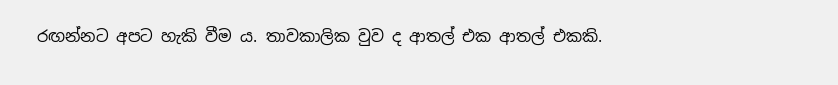රඟන්නට අපට හැකි වීම ය. තාවකාලික වුව ද ආතල් එක ආතල් එකකි.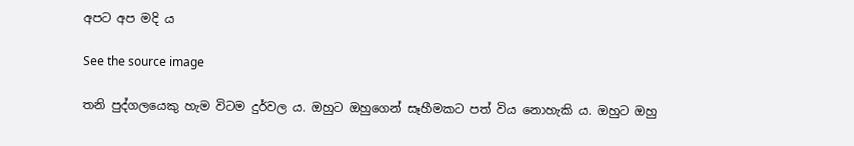අපට අප මදි ය

See the source image

තනි පුද්ගලයෙකු හැම විටම දුර්වල ය. ඔහුට ඔහුගෙන් සෑහීමකට පත් විය නොහැකි ය. ඔහුට ඔහු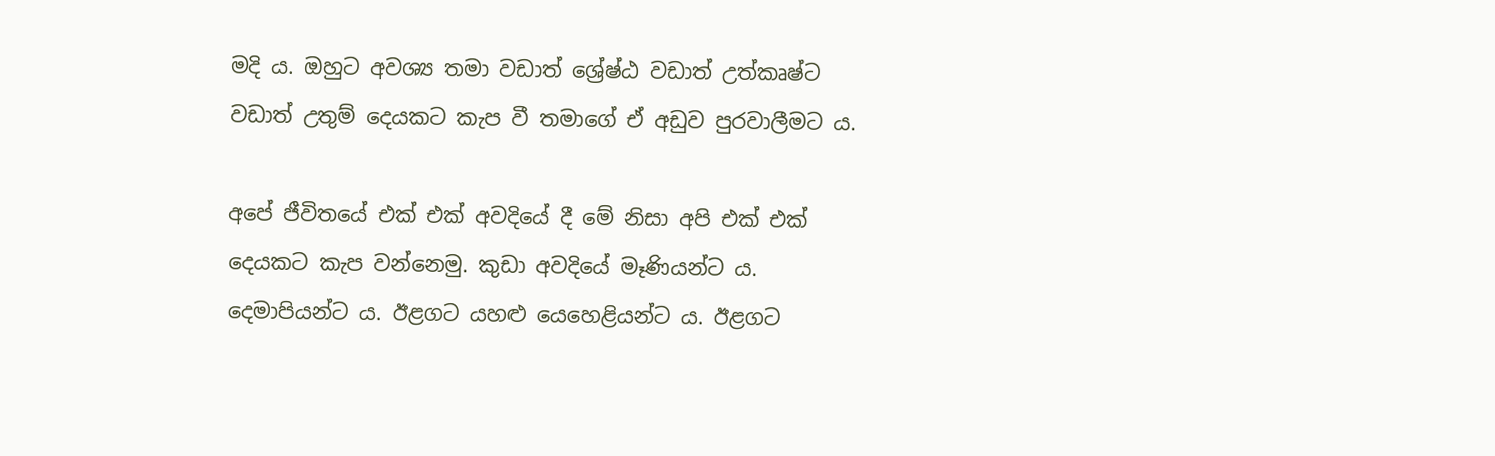මදි ය. ඔහුට අවශ්‍ය තමා වඩාත් ‌ශ්‍රේෂ්ඨ වඩාත් උත්කෘෂ්ට වඩාත් උතුම් දෙයකට කැප වී තමාගේ ඒ අඩුව පුරවාලීමට ය.

අපේ ජීවිතයේ එක් එක් අවදියේ දී මේ නිසා අපි එක් එක් දෙයකට කැප වන්නෙමු. කුඩා අවදියේ මෑණියන්ට ය. දෙමාපියන්ට ය. ඊළගට යහළු යෙහෙළියන්ට ය. ඊළගට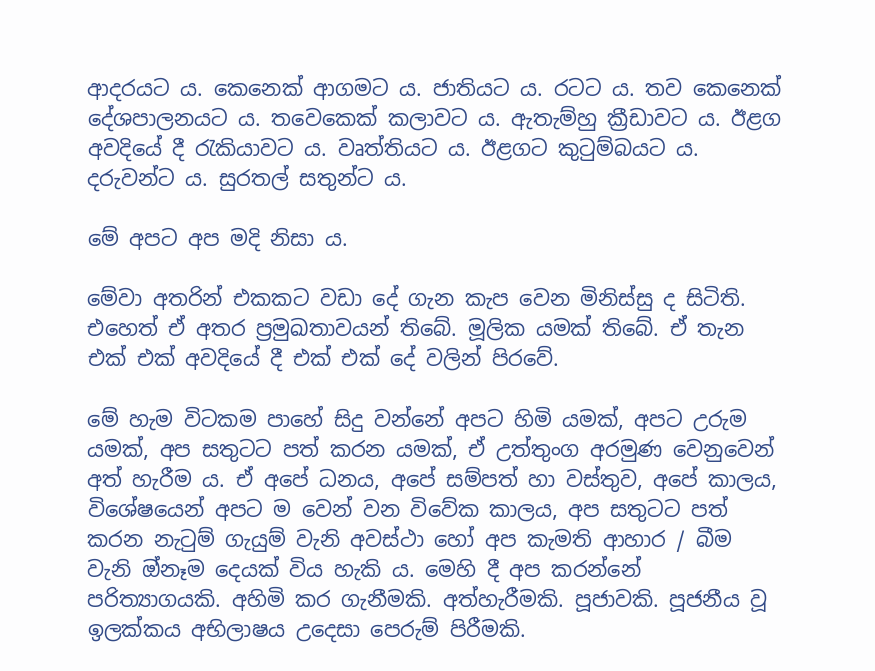ආදරයට ය. කෙනෙක් ආගමට ය. ජාතියට ය. රටට ය. තව කෙනෙක් දේශපාලනයට ය. තවෙකෙක් කලාවට ය. ඇතැම්හු ක්‍රීඩාවට ය. ඊළග අවදියේ දී රැකියාවට ය. වෘත්තියට ය. ඊළගට කුටුම්බයට ය. දරුවන්ට ය. සුරතල් සතුන්ට ය.

මේ අපට අප මදි නිසා ය.

මේවා අතරින් එකකට වඩා දේ ගැන කැප වෙන මිනිස්සු ද සිටිති. එහෙත් ඒ අතර ප්‍රමුඛතාවයන් තිබේ. මූලික යමක් තිබේ. ඒ තැන එක් එක් අවදියේ දී එක් එක් දේ වලින් පිරවේ.

මේ හැම විටකම පාහේ සිදු වන්නේ අපට හිමි යමක්, අපට උරුම යමක්, අප සතුටට පත් කරන යමක්, ඒ උත්තුංග අරමුණ වෙනුවෙන් අත් හැරීම ය. ඒ අපේ ධනය, අපේ සම්පත් හා වස්තුව, අපේ කාලය, විශේෂයෙන් අපට ම වෙන් වන විවේක කාලය, අප සතුටට පත් කරන නැටුම් ගැයුම් වැනි අවස්ථා හෝ අප කැමති ආහාර / බීම වැනි ඔ්නෑම දෙයක් විය හැකි ය. මෙහි දී අප කරන්නේ පරිත්‍යාගයකි. අහිමි කර ගැනීමකි. අත්හැරීමකි. පූජාවකි. පූජනීය වූ ඉලක්කය අභිලාෂය උදෙසා පෙරුම් පිරීමකි.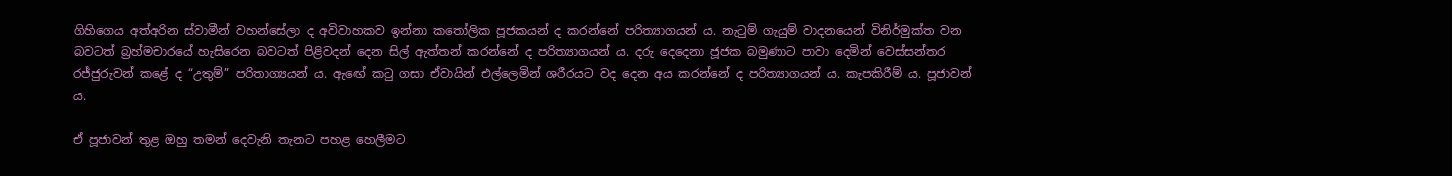ගිහිගෙය අත්අරින ස්වාමීන් වහන්සේලා ද අවිවාහකව ඉන්නා කතෝලික පූජකයන් ද කරන්නේ පරිත්‍යාගයන් ය. නැටුම් ගැයුම් වාදනයෙන් විනිර්මුක්ත වන බවටත් බ්‍රහ්මචාරයේ හැසිරෙන බවටත් පිළිවදන් දෙන සිල් ඇත්තන් කරන්නේ ද පරිත්‍යාගයන් ය. දරු දෙදෙනා ජූජක බමුණාට පාවා දෙමින් වෙස්සන්තර රජ්ජුරුවන් කළේ ද “උතුම්” පරිතාග්‍යයන් ය. ඇඟේ කටු ගසා ඒවායින් එල්ලෙමින් ශරීරයට වද දෙන අය කරන්නේ ද පරිත්‍යාගයන් ය. කැපකිරීම් ය. පූජාවන් ය.

ඒ පූජාවන් තුළ ඔහු තමන් දෙවැනි තැනට පහළ හෙලීමට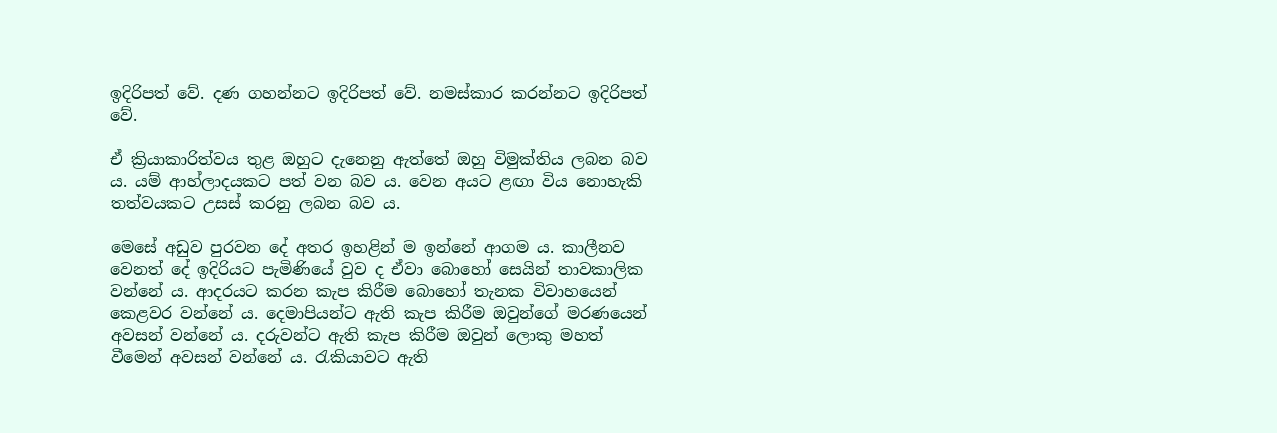ඉදිරිපත් වේ. දණ ගහන්නට ඉදිරිපත් වේ. නමස්කාර කරන්නට ඉදිරිපත් වේ.

ඒ ක්‍රියාකාරිත්වය තුළ ඔහුට දැනෙනු ඇත්තේ ඔහු විමුක්තිය ලබන බව ය. යම් ආහ්ලාදයකට පත් වන බව ය. වෙන අයට ළඟා විය නොහැකි තත්වයකට උසස් කරනු ලබන බව ය.

මෙසේ අඩුව පුරවන දේ අතර ඉහළින් ම ඉන්නේ ආගම ය. කාලීනව වෙනත් දේ ඉදිරියට පැමිණියේ වුව ද ඒවා බොහෝ සෙයින් තාවකාලික වන්නේ ය. ආදරයට කරන කැප කිරීම බොහෝ තැනක විවාහයෙන් කෙළවර වන්නේ ය. දෙමාපියන්ට ඇති කැප කිරීම ඔවුන්ගේ මරණයෙන් අවසන් වන්නේ ය. දරුවන්ට ඇති කැප කිරීම ඔවුන් ලොකු මහත් වීමෙන් අවසන් වන්නේ ය. රැකියාවට ඇති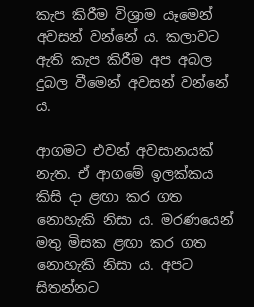කැප කිරීම විශ්‍රාම යෑමෙන් අවසන් වන්නේ ය. කලාවට ඇති කැප කිරීම අප අබල දුබල වීමෙන් අවසන් වන්නේ ය.

ආගමට එවන් අවසානයක් නැත. ඒ ආගමේ ඉලක්කය කිසි දා ළඟා කර ගත නොහැකි නිසා ය. මරණයෙන් මතු මිසක ළඟා කර ගත නොහැකි නිසා ය. අපට සිතන්නට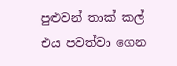පුළුවන් තාක් කල් එය පවත්වා ගෙන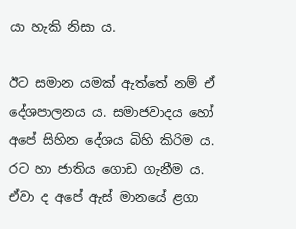යා හැකි නිසා ය.

ඊට සමාන යමක් ඇත්තේ නම් ඒ දේශපාලනය ය. සමාජවාදය හෝ අපේ සිහින දේශය බිහි කිරිම ය. රට හා ජාතිය ගොඩ ගැනීම ය. ඒවා ද අපේ ඇස් මානයේ ළගා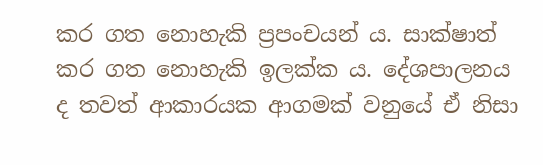කර ගත නොහැකි ප්‍රපංචයන් ය. සාක්ෂාත් කර ගත නොහැකි ඉලක්ක ය. දේශපාලනය ද තවත් ආකාරයක ආගමක් වනුයේ ඒ නිසා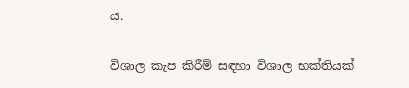ය.

විශාල කැප කිරීම් සඳහා විශාල භක්තියක්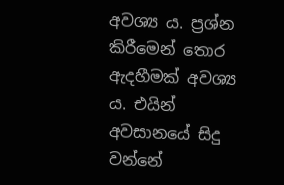අවශ්‍ය ය. ප්‍රශ්න කිරීමෙන් තොර ඇදහීමක් අවශ්‍ය ය. එයින් අවසානයේ සිදු වන්නේ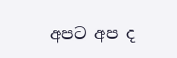අපට අප ද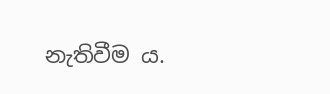නැතිවීම ය.